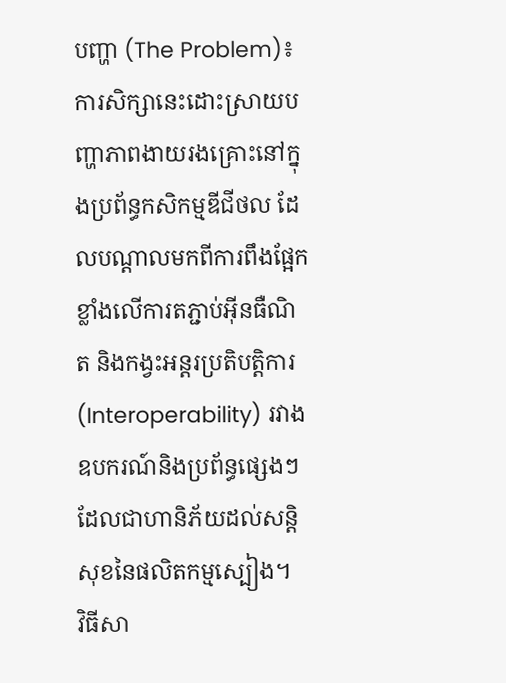បញ្ហា (The Problem)៖ ការសិក្សានេះដោះស្រាយបញ្ហាភាពងាយរងគ្រោះនៅក្នុងប្រព័ន្ធកសិកម្មឌីជីថល ដែលបណ្តាលមកពីការពឹងផ្អែកខ្លាំងលើការតភ្ជាប់អ៊ីនធឺណិត និងកង្វះអន្តរប្រតិបត្តិការ (Interoperability) រវាងឧបករណ៍និងប្រព័ន្ធផ្សេងៗ ដែលជាហានិភ័យដល់សន្តិសុខនៃផលិតកម្មស្បៀង។
វិធីសា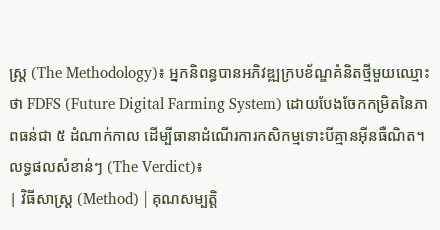ស្ត្រ (The Methodology)៖ អ្នកនិពន្ធបានអភិវឌ្ឍក្របខ័ណ្ឌគំនិតថ្មីមួយឈ្មោះថា FDFS (Future Digital Farming System) ដោយបែងចែកកម្រិតនៃភាពធន់ជា ៥ ដំណាក់កាល ដើម្បីធានាដំណើរការកសិកម្មទោះបីគ្មានអ៊ីនធឺណិត។
លទ្ធផលសំខាន់ៗ (The Verdict)៖
| វិធីសាស្ត្រ (Method) | គុណសម្បត្តិ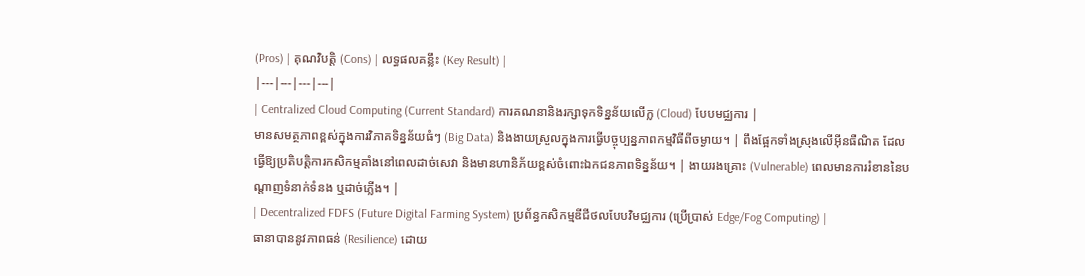(Pros) | គុណវិបត្តិ (Cons) | លទ្ធផលគន្លឹះ (Key Result) |
|---|---|---|---|
| Centralized Cloud Computing (Current Standard) ការគណនានិងរក្សាទុកទិន្នន័យលើក្ល (Cloud) បែបមជ្ឈការ |
មានសមត្ថភាពខ្ពស់ក្នុងការវិភាគទិន្នន័យធំៗ (Big Data) និងងាយស្រួលក្នុងការធ្វើបច្ចុប្បន្នភាពកម្មវិធីពីចម្ងាយ។ | ពឹងផ្អែកទាំងស្រុងលើអ៊ីនធឺណិត ដែលធ្វើឱ្យប្រតិបត្តិការកសិកម្មគាំងនៅពេលដាច់សេវា និងមានហានិភ័យខ្ពស់ចំពោះឯកជនភាពទិន្នន័យ។ | ងាយរងគ្រោះ (Vulnerable) ពេលមានការរំខាននៃបណ្តាញទំនាក់ទំនង ឬដាច់ភ្លើង។ |
| Decentralized FDFS (Future Digital Farming System) ប្រព័ន្ធកសិកម្មឌីជីថលបែបវិមជ្ឈការ (ប្រើប្រាស់ Edge/Fog Computing) |
ធានាបាននូវភាពធន់ (Resilience) ដោយ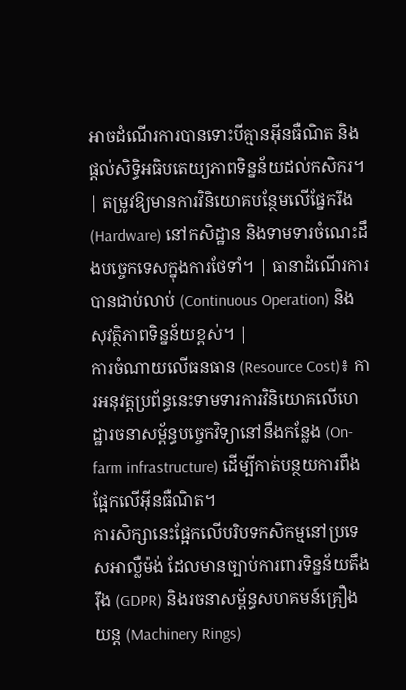អាចដំណើរការបានទោះបីគ្មានអ៊ីនធឺណិត និងផ្តល់សិទ្ធិអធិបតេយ្យភាពទិន្នន័យដល់កសិករ។ | តម្រូវឱ្យមានការវិនិយោគបន្ថែមលើផ្នែករឹង (Hardware) នៅកសិដ្ឋាន និងទាមទារចំណេះដឹងបច្ចេកទេសក្នុងការថែទាំ។ | ធានាដំណើរការបានជាប់លាប់ (Continuous Operation) និងសុវត្ថិភាពទិន្នន័យខ្ពស់។ |
ការចំណាយលើធនធាន (Resource Cost)៖ ការអនុវត្តប្រព័ន្ធនេះទាមទារការវិនិយោគលើហេដ្ឋារចនាសម្ព័ន្ធបច្ចេកវិទ្យានៅនឹងកន្លែង (On-farm infrastructure) ដើម្បីកាត់បន្ថយការពឹងផ្អែកលើអ៊ីនធឺណិត។
ការសិក្សានេះផ្អែកលើបរិបទកសិកម្មនៅប្រទេសអាល្លឺម៉ង់ ដែលមានច្បាប់ការពារទិន្នន័យតឹងរ៉ឹង (GDPR) និងរចនាសម្ព័ន្ធសហគមន៍គ្រឿងយន្ត (Machinery Rings)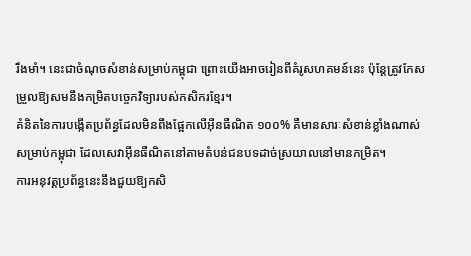រឹងមាំ។ នេះជាចំណុចសំខាន់សម្រាប់កម្ពុជា ព្រោះយើងអាចរៀនពីគំរូសហគមន៍នេះ ប៉ុន្តែត្រូវកែសម្រួលឱ្យសមនឹងកម្រិតបច្ចេកវិទ្យារបស់កសិករខ្មែរ។
គំនិតនៃការបង្កើតប្រព័ន្ធដែលមិនពឹងផ្អែកលើអ៊ីនធឺណិត ១០០% គឺមានសារៈសំខាន់ខ្លាំងណាស់សម្រាប់កម្ពុជា ដែលសេវាអ៊ីនធឺណិតនៅតាមតំបន់ជនបទដាច់ស្រយាលនៅមានកម្រិត។
ការអនុវត្តប្រព័ន្ធនេះនឹងជួយឱ្យកសិ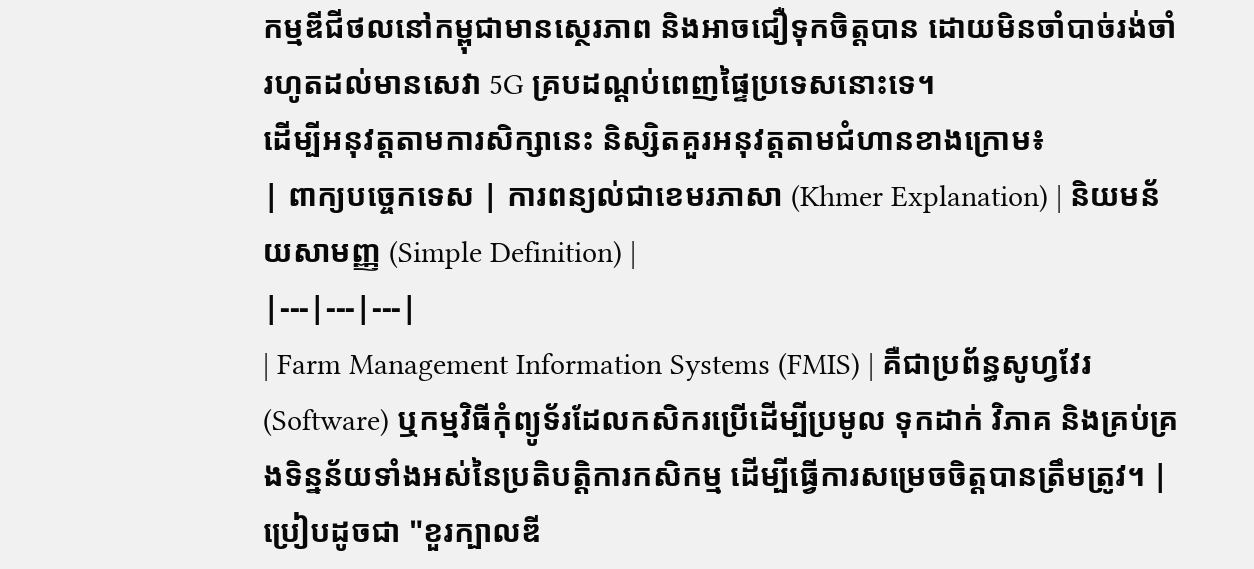កម្មឌីជីថលនៅកម្ពុជាមានស្ថេរភាព និងអាចជឿទុកចិត្តបាន ដោយមិនចាំបាច់រង់ចាំរហូតដល់មានសេវា 5G គ្របដណ្តប់ពេញផ្ទៃប្រទេសនោះទេ។
ដើម្បីអនុវត្តតាមការសិក្សានេះ និស្សិតគួរអនុវត្តតាមជំហានខាងក្រោម៖
| ពាក្យបច្ចេកទេស | ការពន្យល់ជាខេមរភាសា (Khmer Explanation) | និយមន័យសាមញ្ញ (Simple Definition) |
|---|---|---|
| Farm Management Information Systems (FMIS) | គឺជាប្រព័ន្ធសូហ្វវែរ (Software) ឬកម្មវិធីកុំព្យូទ័រដែលកសិករប្រើដើម្បីប្រមូល ទុកដាក់ វិភាគ និងគ្រប់គ្រងទិន្នន័យទាំងអស់នៃប្រតិបត្តិការកសិកម្ម ដើម្បីធ្វើការសម្រេចចិត្តបានត្រឹមត្រូវ។ | ប្រៀបដូចជា "ខួរក្បាលឌី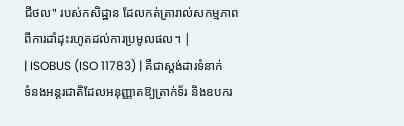ជីថល" របស់កសិដ្ឋាន ដែលកត់ត្រារាល់សកម្មភាពពីការដាំដុះរហូតដល់ការប្រមូលផល។ |
| ISOBUS (ISO 11783) | គឺជាស្តង់ដារទំនាក់ទំនងអន្តរជាតិដែលអនុញ្ញាតឱ្យត្រាក់ទ័រ និងឧបករ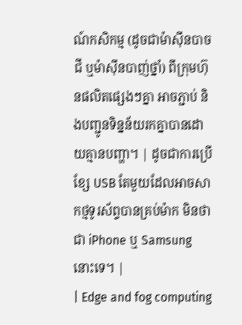ណ៍កសិកម្ម (ដូចជាម៉ាស៊ីនបាចជី ឬម៉ាស៊ីនបាញ់ថ្នាំ) ពីក្រុមហ៊ុនផលិតផ្សេងៗគ្នា អាចភ្ជាប់ និងបញ្ជូនទិន្នន័យរកគ្នាបានដោយគ្មានបញ្ហា។ | ដូចជាការប្រើខ្សែ USB តែមួយដែលអាចសាកថ្មទូរស័ព្ទបានគ្រប់ម៉ាក មិនថាជា iPhone ឬ Samsung នោះទេ។ |
| Edge and fog computing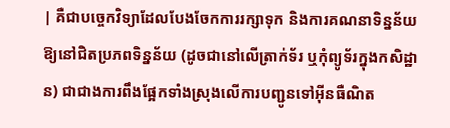| គឺជាបច្ចេកវិទ្យាដែលបែងចែកការរក្សាទុក និងការគណនាទិន្នន័យឱ្យនៅជិតប្រភពទិន្នន័យ (ដូចជានៅលើត្រាក់ទ័រ ឬកុំព្យូទ័រក្នុងកសិដ្ឋាន) ជាជាងការពឹងផ្អែកទាំងស្រុងលើការបញ្ជូនទៅអ៊ីនធឺណិត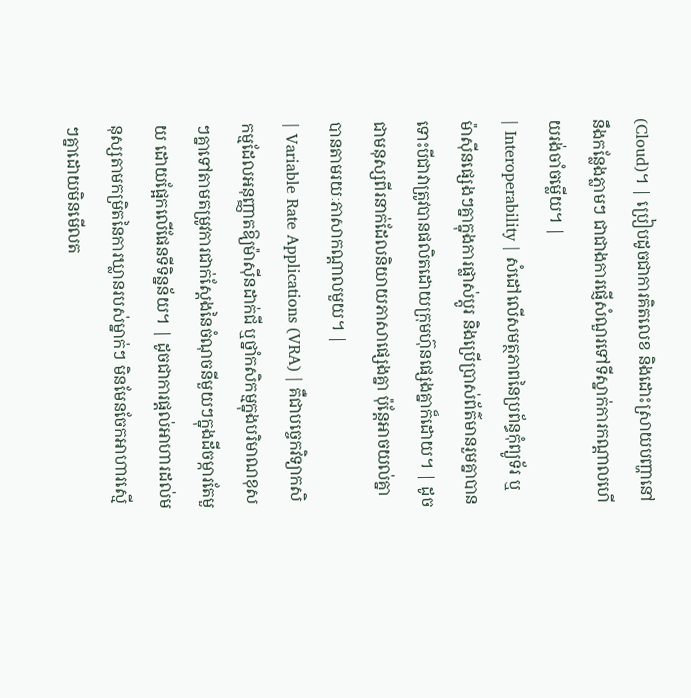(Cloud)។ | ប្រៀបដូចជាការគិតលេខ និងដោះស្រាយបញ្ហានៅនឹងកន្លែងភ្លាមៗ ជាជាងការផ្ញើសំណួរទៅទីស្នាក់ការកណ្តាលហើយរង់ចាំចម្លើយ។ |
| Interoperability | សំដៅលើសមត្ថភាពនៃប្រព័ន្ធកុំព្យូទ័រ ឬម៉ាស៊ីនផ្សេងៗគ្នាក្នុងការផ្លាស់ប្តូរ និងប្រើប្រាស់ព័ត៌មានរួមគ្នាបាន ទោះបីជាវាត្រូវបានផលិតដោយក្រុមហ៊ុនផ្សេងគ្នាក៏ដោយ។ | ដូចជាមនុស្សពីរនាក់ដែលនិយាយភាសាផ្សេងគ្នា ប៉ុន្តែអាចយល់គ្នាបានតាមរយៈភាសាកណ្តាលមួយ។ |
| Variable Rate Applications (VRA) | គឺជាបច្ចេកវិទ្យាកសិកម្មដែលអនុញ្ញាតឱ្យម៉ាស៊ីនដាក់ជី ឬថ្នាំកសិកម្មក្នុងបរិមាណខុសៗគ្នាទៅតាមតម្រូវការជាក់ស្តែងនៃចំណុចនីមួយៗក្នុងដីចម្ការតែមួយ ដោយផ្អែកលើផែនទីទិន្នន័យ។ | ដូចជាការផ្តល់អាហារដល់មនុស្សតាមកម្រិតនៃការឃ្លានរបស់ម្នាក់ៗ មិនមែនចែកអាហារស្មើៗគ្នាដោយមិនមើលត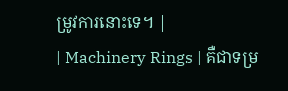ម្រូវការនោះទេ។ |
| Machinery Rings | គឺជាទម្រ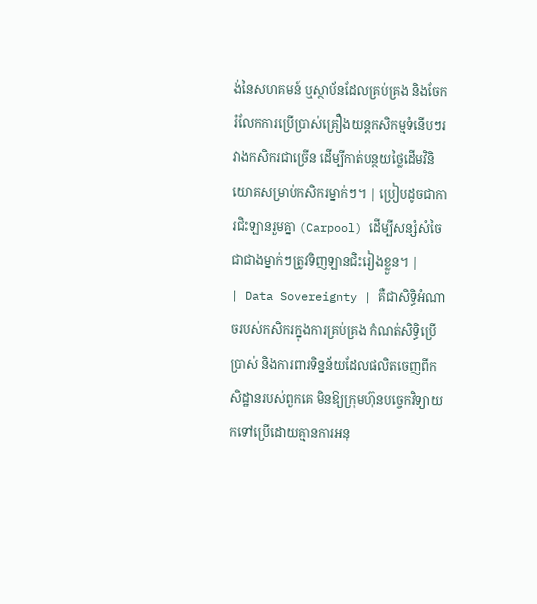ង់នៃសហគមន៍ ឬស្ថាប័នដែលគ្រប់គ្រង និងចែករំលែកការប្រើប្រាស់គ្រឿងយន្តកសិកម្មទំនើបៗរវាងកសិករជាច្រើន ដើម្បីកាត់បន្ថយថ្លៃដើមវិនិយោគសម្រាប់កសិករម្នាក់ៗ។ | ប្រៀបដូចជាការជិះឡានរួមគ្នា (Carpool) ដើម្បីសន្សំសំចៃ ជាជាងម្នាក់ៗត្រូវទិញឡានជិះរៀងខ្លួន។ |
| Data Sovereignty | គឺជាសិទ្ធិអំណាចរបស់កសិករក្នុងការគ្រប់គ្រង កំណត់សិទ្ធិប្រើប្រាស់ និងការពារទិន្នន័យដែលផលិតចេញពីកសិដ្ឋានរបស់ពួកគេ មិនឱ្យក្រុមហ៊ុនបច្ចេកវិទ្យាយកទៅប្រើដោយគ្មានការអនុ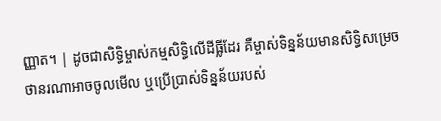ញ្ញាត។ | ដូចជាសិទ្ធិម្ចាស់កម្មសិទ្ធិលើដីធ្លីដែរ គឺម្ចាស់ទិន្នន័យមានសិទ្ធិសម្រេចថានរណាអាចចូលមើល ឬប្រើប្រាស់ទិន្នន័យរបស់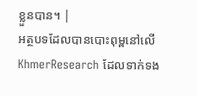ខ្លួនបាន។ |
អត្ថបទដែលបានបោះពុម្ពនៅលើ KhmerResearch ដែលទាក់ទង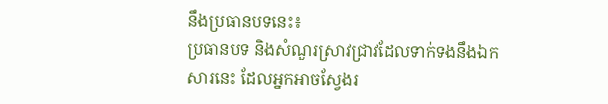នឹងប្រធានបទនេះ៖
ប្រធានបទ និងសំណួរស្រាវជ្រាវដែលទាក់ទងនឹងឯកសារនេះ ដែលអ្នកអាចស្វែងរ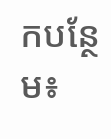កបន្ថែម៖